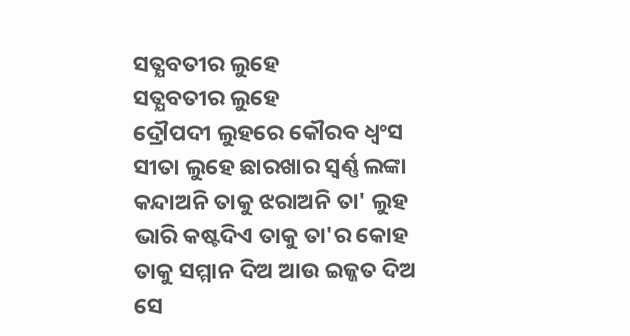ସତ୍ଯବତୀର ଲୁହେ
ସତ୍ଯବତୀର ଲୁହେ
ଦ୍ରୌପଦୀ ଲୁହରେ କୌରବ ଧ୍ୱଂସ
ସୀତା ଲୁହେ ଛାରଖାର ସ୍ୱର୍ଣ୍ଣ ଲଙ୍କା
କନ୍ଦାଅନି ତାକୁ ଝରାଅନି ତା' ଲୁହ
ଭାରି କଷ୍ଟଦିଏ ତାକୁ ତା'ର କୋହ
ତାକୁ ସମ୍ମାନ ଦିଅ ଆଉ ଇଜ୍ଜତ ଦିଅ
ସେ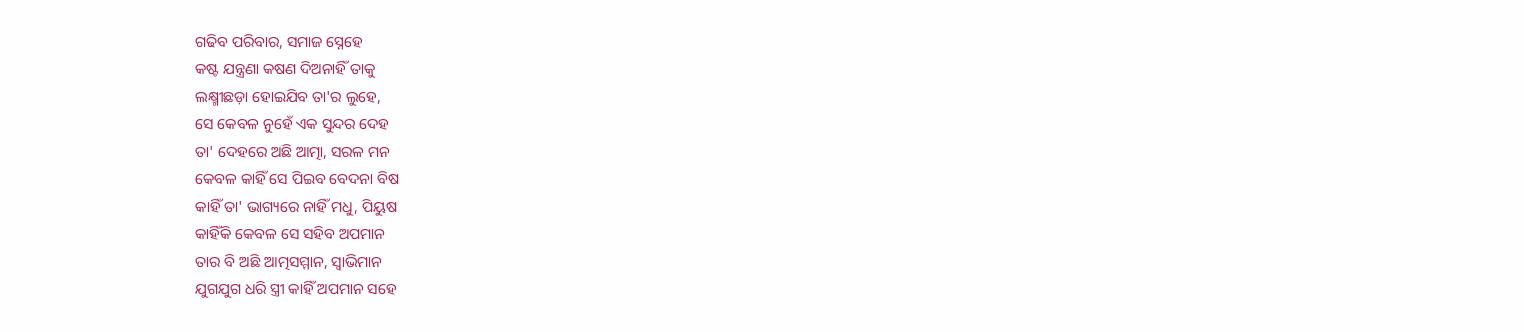ଗଢିବ ପରିବାର, ସମାଜ ସ୍ନେହେ
କଷ୍ଟ ଯନ୍ତ୍ରଣା କଷଣ ଦିଅନାହିଁ ତାକୁ
ଲକ୍ଷ୍ମୀଛଡ଼ା ହୋଇଯିବ ତା'ର ଲୁହେ,
ସେ କେବଳ ନୁହେଁ ଏକ ସୁନ୍ଦର ଦେହ
ତା' ଦେହରେ ଅଛି ଆତ୍ମା, ସରଳ ମନ
କେବଳ କାହିଁ ସେ ପିଇବ ବେଦନା ବିଷ
କାହିଁ ତା' ଭାଗ୍ୟରେ ନାହିଁ ମଧୁ, ପିୟୁଷ
କାହିଁକି କେବଳ ସେ ସହିବ ଅପମାନ
ତାର ବି ଅଛି ଆତ୍ମସମ୍ମାନ, ସ୍ୱାଭିମାନ
ଯୁଗଯୁଗ ଧରି ସ୍ତ୍ରୀ କାହିଁ ଅପମାନ ସହେ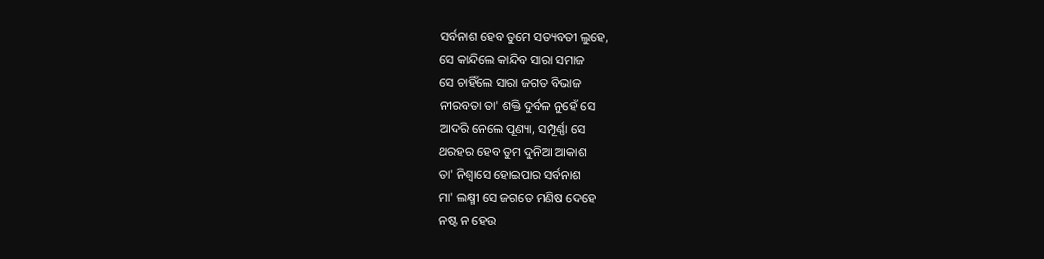ସର୍ବନାଶ ହେବ ତୁମେ ସତ୍ୟବତୀ ଲୁହେ,
ସେ କାନ୍ଦିଲେ କାନ୍ଦିବ ସାରା ସମାଜ
ସେ ଚାହିଁଲେ ସାରା ଜଗତ ବିଭାଜ
ନୀରବତା ତା' ଶକ୍ତି ଦୁର୍ବଳ ନୁହେଁ ସେ
ଆଦରି ନେଲେ ପୂଣ୍ୟା, ସମ୍ପୂର୍ଣ୍ଣା ସେ
ଥରହର ହେବ ତୁମ ଦୁନିଆ ଆକାଶ
ତା' ନିଶ୍ୱାସେ ହୋଇପାର ସର୍ବନାଶ
ମା' ଲକ୍ଷ୍ମୀ ସେ ଜଗତେ ମଣିଷ ଦେହେ
ନଷ୍ଟ ନ ହେଉ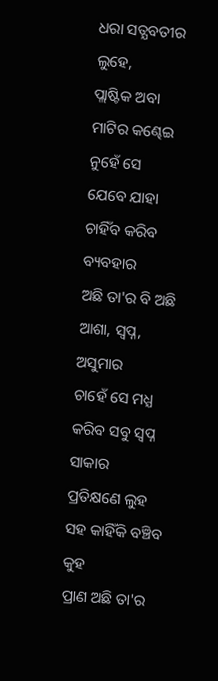ଧରା ସତ୍ଯବତୀର ଲୁହେ,
ପ୍ଲାଷ୍ଟିକ ଅବା ମାଟିର କଣ୍ଢେଇ ନୁହେଁ ସେ
ଯେବେ ଯାହା ଚାହିଁବ କରିବ ବ୍ୟବହାର
ଅଛି ତା'ର ବି ଅଛି ଆଶା, ସ୍ୱପ୍ନ, ଅସୁମାର
ଚାହେଁ ସେ ମଧ୍ଯ କରିବ ସବୁ ସ୍ୱପ୍ନ ସାକାର
ପ୍ରତିକ୍ଷଣେ ଲୁହ ସହ କାହିଁକି ବଞ୍ଚିବ କୁହ
ପ୍ରାଣ ଅଛି ତା'ର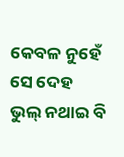କେବଳ ନୁହେଁ ସେ ଦେହ
ଭୁଲ୍ ନଥାଇ ବି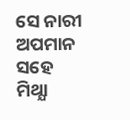ସେ ନାରୀ ଅପମାନ ସହେ
ମିଥ୍ଯା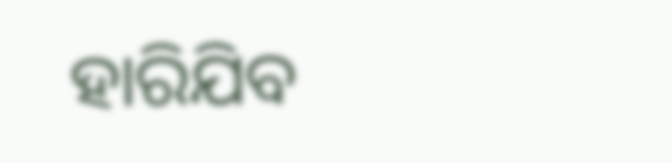ହାରିଯିବ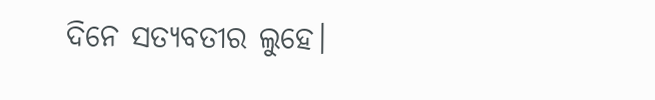ଦିନେ ସତ୍ଯବତୀର ଲୁହେ।